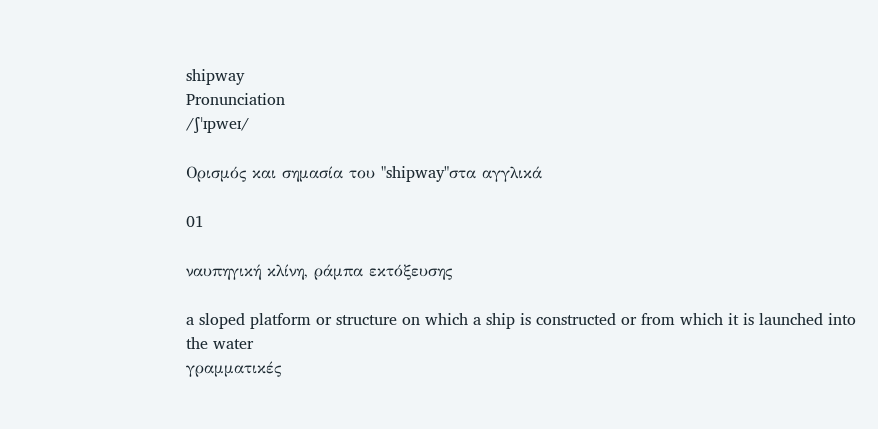shipway
Pronunciation
/ʃˈɪpweɪ/

Ορισμός και σημασία του "shipway"στα αγγλικά

01

ναυπηγική κλίνη, ράμπα εκτόξευσης

a sloped platform or structure on which a ship is constructed or from which it is launched into the water
γραμματικές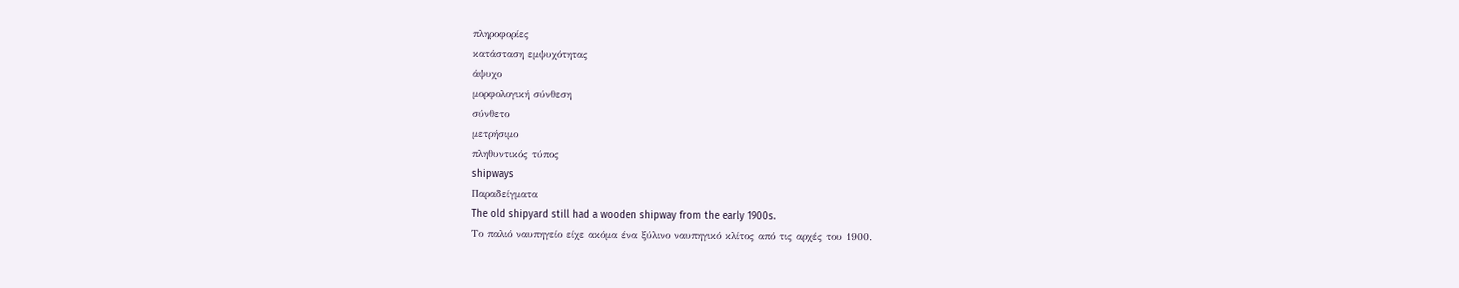πληροφορίες
κατάσταση εμψυχότητας
άψυχο
μορφολογική σύνθεση
σύνθετο
μετρήσιμο
πληθυντικός τύπος
shipways
Παραδείγματα
The old shipyard still had a wooden shipway from the early 1900s.
Το παλιό ναυπηγείο είχε ακόμα ένα ξύλινο ναυπηγικό κλίτος από τις αρχές του 1900.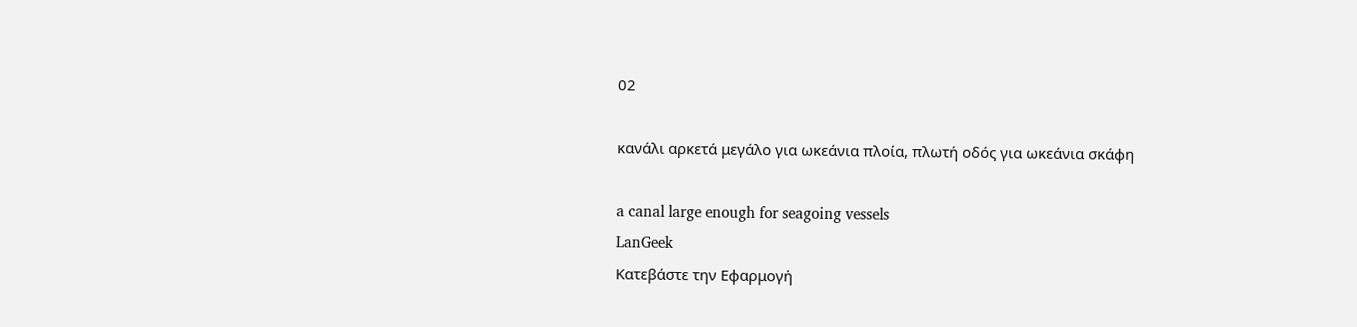02

κανάλι αρκετά μεγάλο για ωκεάνια πλοία, πλωτή οδός για ωκεάνια σκάφη

a canal large enough for seagoing vessels
LanGeek
Κατεβάστε την Εφαρμογή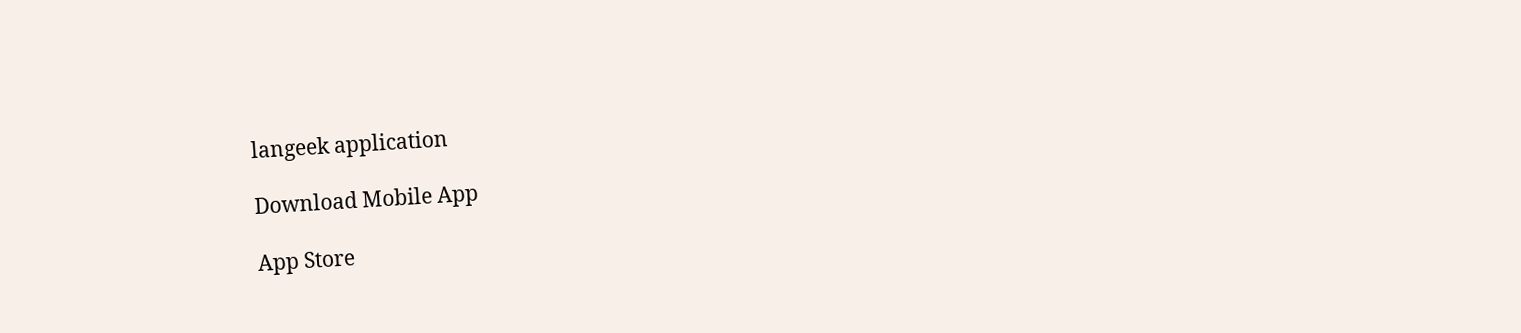langeek application

Download Mobile App

App Store